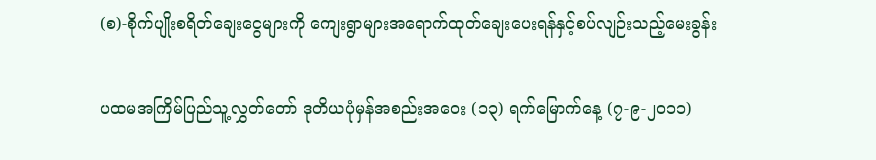(စ)-စိုက်ပျိုးစရိတ်ချေးငွေများကို ကျေးရွာများအရောက်ထုတ်ချေးပေးရန်နှင့်စပ်လျဉ်းသည့်မေးခွန်း

ပထမအကြိမ်ပြည်သူ့လွှတ်တော် ဒုတိယပုံမှန်အစည်းအဝေး (၁၃) ရက်မြောက်နေ့ (၇-၉-၂၀၁၁)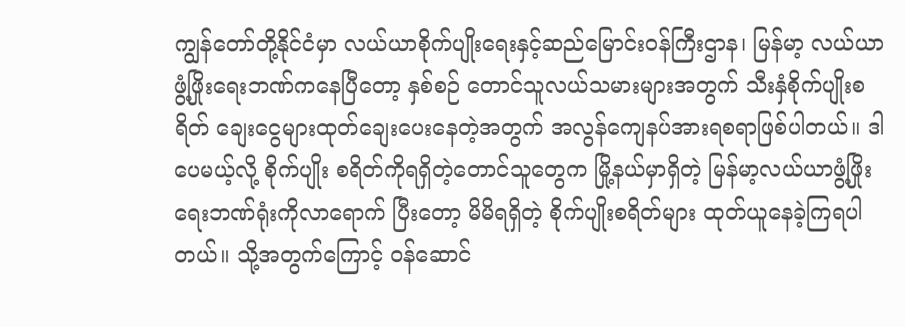ကျွန်တော်တို့နိုင်ငံမှာ လယ်ယာစိုက်ပျိုးရေးနှင့်ဆည်မြောင်းဝန်ကြီးဌာန၊ မြန်မာ့ လယ်ယာဖွံ့ဖြိုးရေးဘဏ်ကနေပြီတော့ နှစ်စဉ် တောင်သူလယ်သမားများအတွက် သီးနှံစိုက်ပျိုးစရိတ် ချေးငွေများထုတ်ချေးပေးနေတဲ့အတွက် အလွန်ကျေနပ်အားရစရာဖြစ်ပါတယ်။ ဒါပေမယ့်လို့ စိုက်ပျိုး စရိတ်ကိုရရှိတဲ့တောင်သူတွေက မြို့နယ်မှာရှိတဲ့ မြန်မာ့လယ်ယာဖွံ့ဖြိုးရေးဘဏ်ရုံးကိုလာရောက် ပြီးတော့ မိမိရရှိတဲ့ စိုက်ပျိုးစရိတ်များ ထုတ်ယူနေခဲ့ကြရပါတယ်။ သို့အတွက်ကြောင့် ဝန်ဆောင်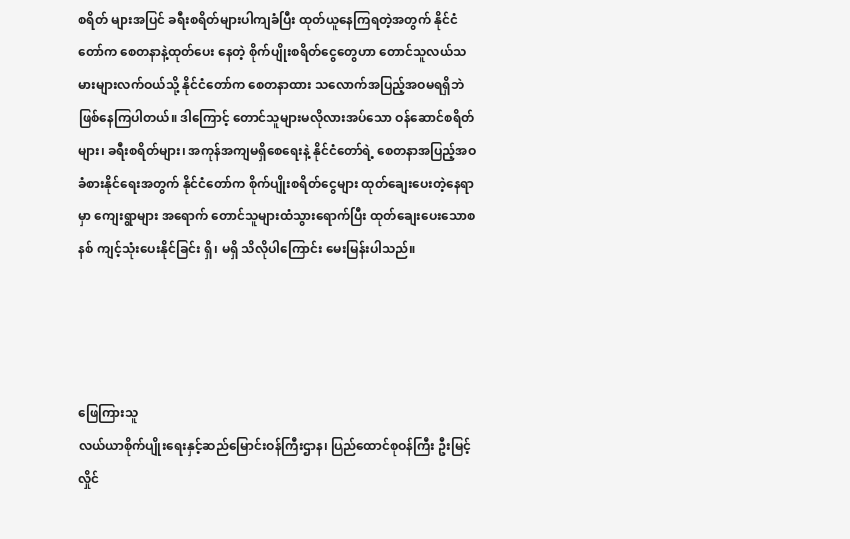စရိတ် များအပြင် ခရီးစရိတ်များပါကျခံပြီး ထုတ်ယူနေကြရတဲ့အတွက် နိုင်ငံတော်က စေတနာနဲ့ထုတ်ပေး နေတဲ့ စိုက်ပျိုးစရိတ်ငွေတွေဟာ တောင်သူလယ်သမားများလက်ဝယ်သို့ နိုင်ငံတော်က စေတနာထား သလောက်အပြည့်အဝမရရှိဘဲ ဖြစ်နေကြပါတယ်။ ဒါကြောင့် တောင်သူများမလိုလားအပ်သော ဝန်ဆောင်စရိတ်များ၊ ခရီးစရိတ်များ၊ အကုန်အကျမရှိစေရေးနဲ့ နိုင်ငံတော်ရဲ့ စေတနာအပြည့်အဝ ခံစားနိုင်ရေးအတွက် နိုင်ငံတော်က စိုက်ပျိုးစရိတ်ငွေများ ထုတ်ချေးပေးတဲ့နေရာမှာ ကျေးရွာများ အရောက် တောင်သူများထံသွားရောက်ပြီး ထုတ်ချေးပေးသောစနစ် ကျင့်သုံးပေးနိုင်ခြင်း ရှိ၊ မရှိ သိလိုပါကြောင်း မေးမြန်းပါသည်။




ဖြေကြားသူ
လယ်ယာစိုက်ပျိုးရေးနှင့်ဆည်မြောင်းဝန်ကြီးဌာန၊ ပြည်ထောင်စုဝန်ကြီး ဦးမြင့်လှိုင်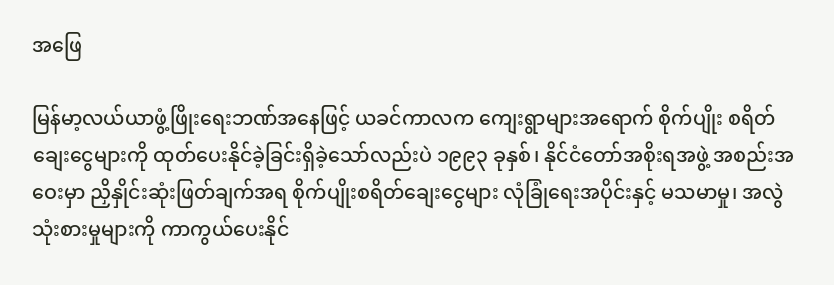အဖြေ

မြန်မာ့လယ်ယာဖွံ့ဖြိုးရေးဘဏ်အနေဖြင့် ယခင်ကာလက ကျေးရွာများအရောက် စိုက်ပျိုး စရိတ်ချေးငွေများကို ထုတ်ပေးနိုင်ခဲ့ခြင်းရှိခဲ့သော်လည်းပဲ ၁၉၉၃ ခုနှစ်၊ နိုင်ငံတော်အစိုးရအဖွဲ့ အစည်းအဝေးမှာ ညှိနှိုင်းဆုံးဖြတ်ချက်အရ စိုက်ပျိုးစရိတ်ချေးငွေများ လုံခြုံရေးအပိုင်းနှင့် မသမာမှု၊ အလွဲသုံးစားမှုများကို ကာကွယ်ပေးနိုင်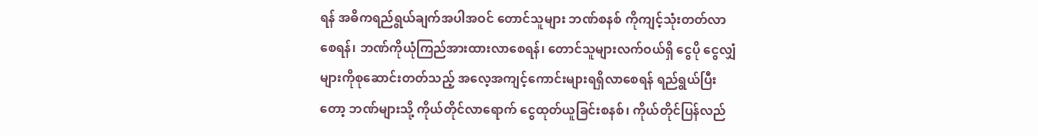ရန် အဓိကရည်ရွယ်ချက်အပါအဝင် တောင်သူများ ဘဏ်စနစ် ကိုကျင့်သုံးတတ်လာစေရန်၊ ဘဏ်ကိုယုံကြည်အားထားလာစေရန်၊ တောင်သူများလက်ဝယ်ရှိ ငွေပို ငွေလျှံများကိုစုဆောင်းတတ်သည့် အလေ့အကျင့်ကောင်းများရရှိလာစေရန် ရည်ရွယ်ပြီးတော့ ဘဏ်များသို့ ကိုယ်တိုင်လာရောက် ငွေထုတ်ယူခြင်းစနစ်၊ ကိုယ်တိုင်ပြန်လည်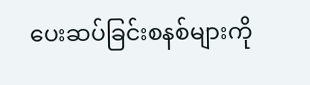ပေးဆပ်ခြင်းစနစ်များကို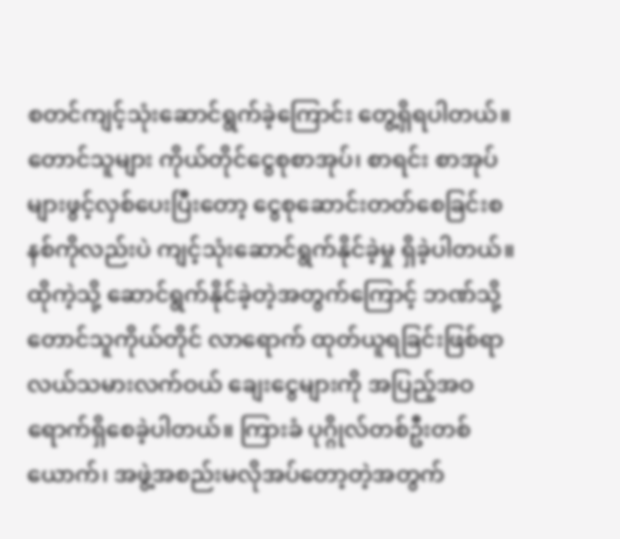စတင်ကျင့်သုံးဆောင်ရွက်ခဲ့ကြောင်း တွေ့ရှိရပါတယ်။ တောင်သူများ ကိုယ်တိုင်ငွေစုစာအုပ်၊ စာရင်း စာအုပ်များဖွင့်လှစ်ပေးပြီးတော့ ငွေစုဆောင်းတတ်စေခြင်းစနစ်ကိုလည်းပဲ ကျင့်သုံးဆောင်ရွက်နိုင်ခဲ့မှု ရှိခဲ့ပါတယ်။ ထိုကဲ့သို့ ဆောင်ရွက်နိုင်ခဲ့တဲ့အတွက်ကြောင့် ဘဏ်သို့တောင်သူကိုယ်တိုင် လာရောက် ထုတ်ယူရခြင်းဖြစ်ရာ လယ်သမားလက်ဝယ် ချေးငွေများကို အပြည့်အဝရောက်ရှိစေခဲ့ပါတယ်။ ကြားခံ ပုဂ္ဂိုလ်တစ်ဦးတစ်ယောက်၊ အဖွဲ့အစည်းမလိုအပ်တော့တဲ့အတွက်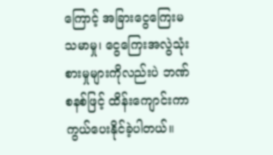ကြောင့် အခြားငွေကြေးမသမာမှု၊ ငွေကြေးအလွဲသုံးစားမှုများကိုလည်းပဲ ဘဏ်စနစ်ဖြင့် ထိန်းကျောင်းကာကွယ်ပေးနိုင်ခဲ့ပါတယ်။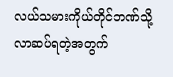လယ်သမားကိုယ်တိုင်ဘဏ်သို့ လာဆပ်ရတဲ့အတွက်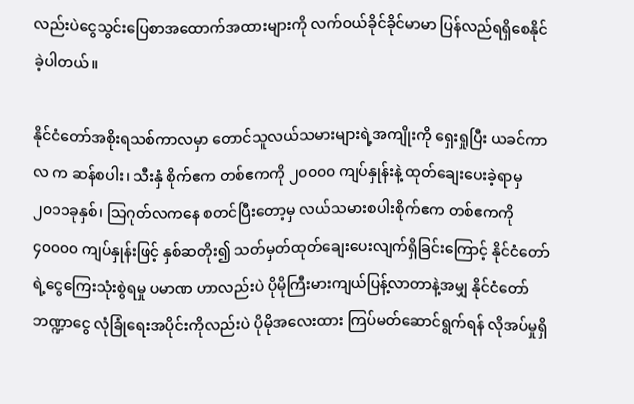လည်းပဲငွေသွင်းပြေစာအထောက်အထားများကို လက်ဝယ်ခိုင်ခိုင်မာမာ ပြန်လည်ရရှိစေနိုင်ခဲ့ပါတယ်။

နိုင်ငံတော်အစိုးရသစ်ကာလမှာ တောင်သူလယ်သမားများရဲ့အကျိုးကို ရှေးရှုပြီး ယခင်ကာလ က ဆန်စပါး၊ သီးနှံ စိုက်ဧက တစ်ဧကကို ၂၀၀၀၀ ကျပ်နှုန်းနဲ့ ထုတ်ချေးပေးခဲ့ရာမှ ၂၀၁၁ခုနှစ်၊ သြဂုတ်လကနေ စတင်ပြီးတော့မှ လယ်သမားစပါးစိုက်ဧက တစ်ဧကကို ၄၀၀၀၀ ကျပ်နှုန်းဖြင့် နှစ်ဆတိုး၍ သတ်မှတ်ထုတ်ချေးပေးလျက်ရှိခြင်းကြောင့် နိုင်ငံတော်ရဲ့ငွေကြေးသုံးစွဲရမှု ပမာဏ ဟာလည်းပဲ ပိုမိုကြီးမားကျယ်ပြန့်လာတာနဲ့အမျှ နိုင်ငံတော်ဘဏ္ဍာငွေ လုံခြုံရေးအပိုင်းကိုလည်းပဲ ပိုမိုအလေးထား ကြပ်မတ်ဆောင်ရွက်ရန် လိုအပ်မှုရှိ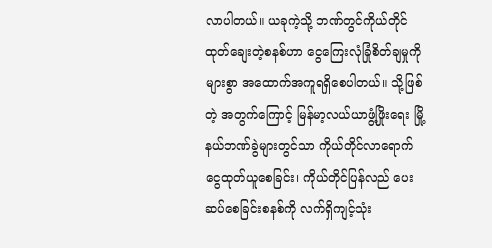လာပါတယ်။ ယခုကဲ့သို့ ဘဏ်တွင်ကိုယ်တိုင် ထုတ်ချေးတဲ့စနစ်ဟာ ငွေကြေးလုံခြုံစိတ်ချမှုကိုများစွာ အထောက်အကူရရှိစေပါတယ်။ သို့ဖြစ်တဲ့ အတွက်ကြောင့် မြန်မာ့လယ်ယာဖွံ့ဖြိုးရေး မြို့နယ်ဘဏ်ခွဲများတွင်သာ ကိုယ်တိုင်လာရောက် ငွေထုတ်ယူစေခြင်း၊ ကိုယ်တိုင်ပြန်လည် ပေးဆပ်စေခြင်းစနစ်ကို လက်ရှိကျင့်သုံး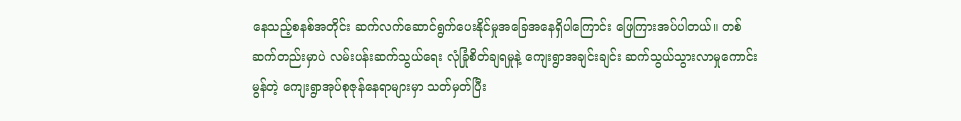နေသည့်စနစ်အတိုင်း ဆက်လက်ဆောင်ရွက်ပေးနိုင်မှုအခြေအနေရှိပါကြောင်း ဖြေကြားအပ်ပါတယ်။ တစ်ဆက်တည်းမှာပဲ လမ်းပန်းဆက်သွယ်ရေး လုံခြုံစိတ်ချရမှုနဲ့ ကျေးရွာအချင်းချင်း ဆက်သွယ်သွားလာမှုကောင်းမွန်တဲ့ ကျေးရွာအုပ်စုဇုန်နေရာများမှာ သတ်မှတ်ပြီး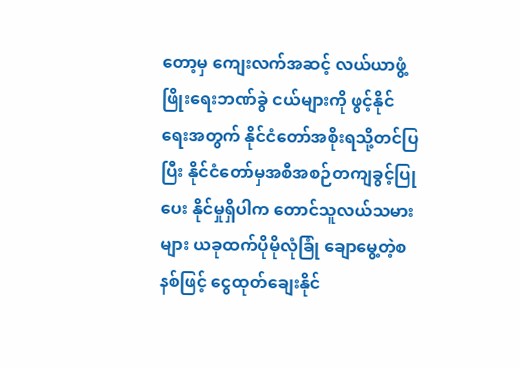တော့မှ ကျေးလက်အဆင့် လယ်ယာဖွံ့ဖြိုးရေးဘဏ်ခွဲ ငယ်များကို ဖွင့်နိုင်ရေးအတွက် နိုင်ငံတော်အစိုးရသို့တင်ပြပြီး နိုင်ငံတော်မှအစီအစဉ်တကျခွင့်ပြုပေး နိုင်မှုရှိပါက တောင်သူလယ်သမားများ ယခုထက်ပိုမိုလုံခြုံ ချောမွေ့တဲ့စနစ်ဖြင့် ငွေထုတ်ချေးနိုင်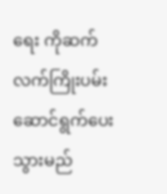ရေး ကိုဆက်လက်ကြိုးပမ်းဆောင်ရွက်ပေးသွားမည်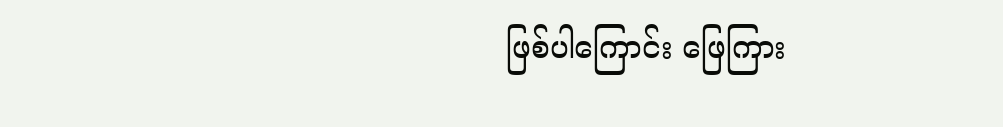ဖြစ်ပါကြောင်း ဖြေကြား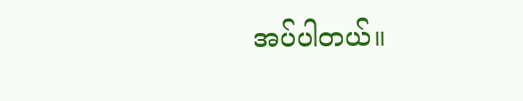အပ်ပါတယ်။